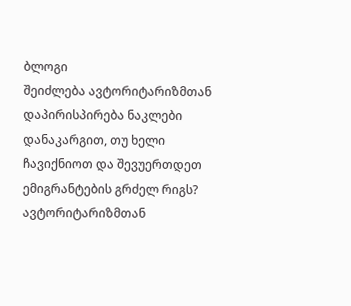ბლოგი
შეიძლება ავტორიტარიზმთან დაპირისპირება ნაკლები დანაკარგით, თუ ხელი ჩავიქნიოთ და შევუერთდეთ ემიგრანტების გრძელ რიგს? ავტორიტარიზმთან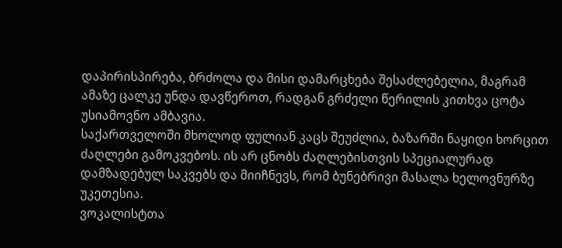დაპირისპირება, ბრძოლა და მისი დამარცხება შესაძლებელია, მაგრამ ამაზე ცალკე უნდა დავწეროთ, რადგან გრძელი წერილის კითხვა ცოტა უსიამოვნო ამბავია.
საქართველოში მხოლოდ ფულიან კაცს შეუძლია, ბაზარში ნაყიდი ხორცით ძაღლები გამოკვებოს. ის არ ცნობს ძაღლებისთვის სპეციალურად დამზადებულ საკვებს და მიიჩნევს, რომ ბუნებრივი მასალა ხელოვნურზე უკეთესია.
ვოკალისტთა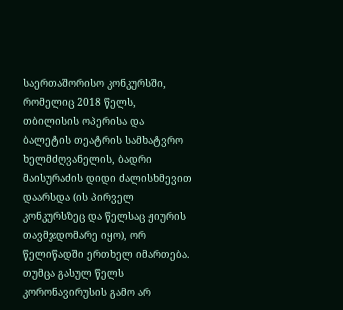საერთაშორისო კონკურსში, რომელიც 2018 წელს, თბილისის ოპერისა და ბალეტის თეატრის სამხატვრო ხელმძღვანელის, ბადრი მაისურაძის დიდი ძალისხმევით დაარსდა (ის პირველ კონკურსზეც და წელსაც ჟიურის თავმჯდომარე იყო), ორ წელიწადში ერთხელ იმართება. თუმცა გასულ წელს კორონავირუსის გამო არ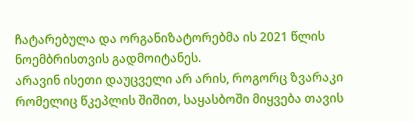ჩატარებულა და ორგანიზატორებმა ის 2021 წლის ნოემბრისთვის გადმოიტანეს.
არავინ ისეთი დაუცველი არ არის, როგორც ზვარაკი რომელიც წკეპლის შიშით, საყასბოში მიყვება თავის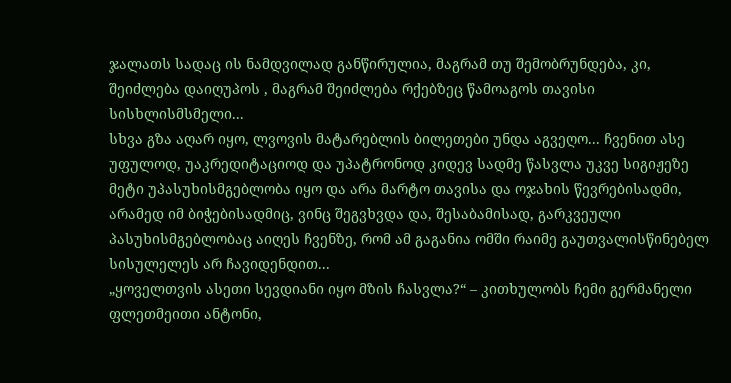ჯალათს სადაც ის ნამდვილად განწირულია, მაგრამ თუ შემობრუნდება, კი, შეიძლება დაიღუპოს , მაგრამ შეიძლება რქებზეც წამოაგოს თავისი სისხლისმსმელი...
სხვა გზა აღარ იყო, ლვოვის მატარებლის ბილეთები უნდა აგვეღო... ჩვენით ასე უფულოდ, უაკრედიტაციოდ და უპატრონოდ კიდევ სადმე წასვლა უკვე სიგიჟეზე მეტი უპასუხისმგებლობა იყო და არა მარტო თავისა და ოჯახის წევრებისადმი, არამედ იმ ბიჭებისადმიც, ვინც შეგვხვდა და, შესაბამისად, გარკვეული პასუხისმგებლობაც აიღეს ჩვენზე, რომ ამ გაგანია ომში რაიმე გაუთვალისწინებელ სისულელეს არ ჩავიდენდით...
„ყოველთვის ასეთი სევდიანი იყო მზის ჩასვლა?“ – კითხულობს ჩემი გერმანელი ფლეთმეითი ანტონი,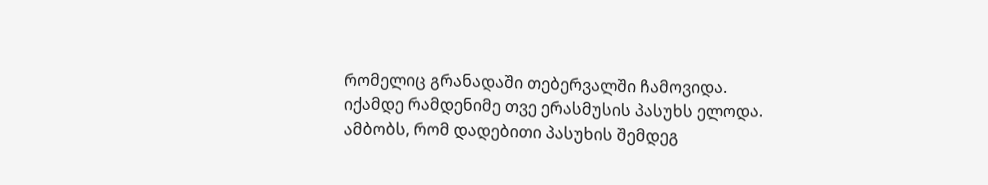რომელიც გრანადაში თებერვალში ჩამოვიდა. იქამდე რამდენიმე თვე ერასმუსის პასუხს ელოდა. ამბობს, რომ დადებითი პასუხის შემდეგ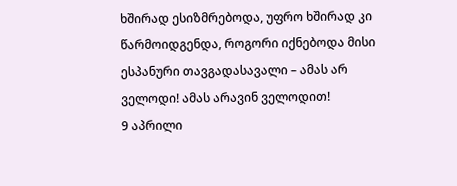ხშირად ესიზმრებოდა, უფრო ხშირად კი წარმოიდგენდა, როგორი იქნებოდა მისი ესპანური თავგადასავალი – ამას არ ველოდი! ამას არავინ ველოდით!
9 აპრილი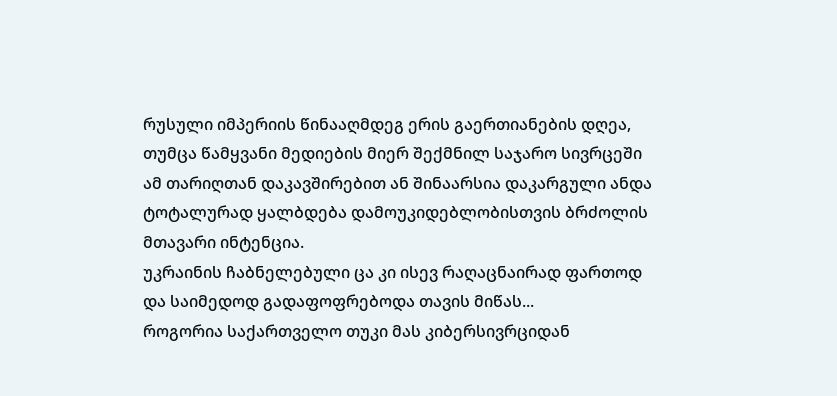რუსული იმპერიის წინააღმდეგ ერის გაერთიანების დღეა, თუმცა წამყვანი მედიების მიერ შექმნილ საჯარო სივრცეში ამ თარიღთან დაკავშირებით ან შინაარსია დაკარგული ანდა ტოტალურად ყალბდება დამოუკიდებლობისთვის ბრძოლის მთავარი ინტენცია.
უკრაინის ჩაბნელებული ცა კი ისევ რაღაცნაირად ფართოდ და საიმედოდ გადაფოფრებოდა თავის მიწას...
როგორია საქართველო თუკი მას კიბერსივრციდან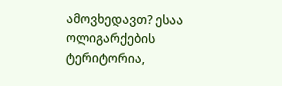ამოვხედავთ? ესაა ოლიგარქების ტერიტორია,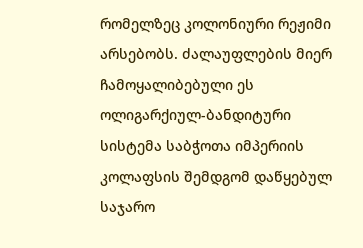რომელზეც კოლონიური რეჟიმი არსებობს. ძალაუფლების მიერ ჩამოყალიბებული ეს ოლიგარქიულ-ბანდიტური სისტემა საბჭოთა იმპერიის კოლაფსის შემდგომ დაწყებულ საჯარო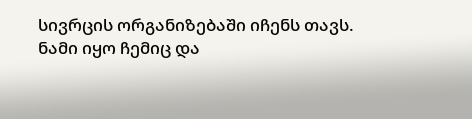სივრცის ორგანიზებაში იჩენს თავს.
ნამი იყო ჩემიც და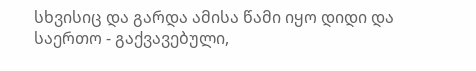სხვისიც და გარდა ამისა წამი იყო დიდი და საერთო - გაქვავებული,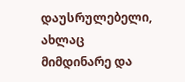დაუსრულებელი, ახლაც მიმდინარე და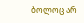ბოლოც არ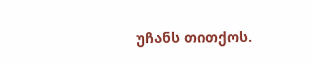უჩანს თითქოს.